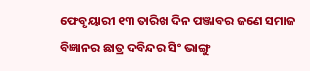ଫେବୃୟାରୀ ୧୩ ତାରିଖ ଦିନ ପଞ୍ଜାବର ଜଣେ ସମାଜ ବିଜ୍ଞାନର ଛାତ୍ର ଦବିନ୍ଦର ସିଂ ଭାଙ୍ଗୁ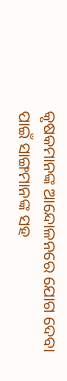କୃଷକମାନଙ୍କ ଆନ୍ଦୋଳନରେ ଯୋଗ ଦେବା ପାଇଁ ସାଙ୍ଗମାନଙ୍କ ସହ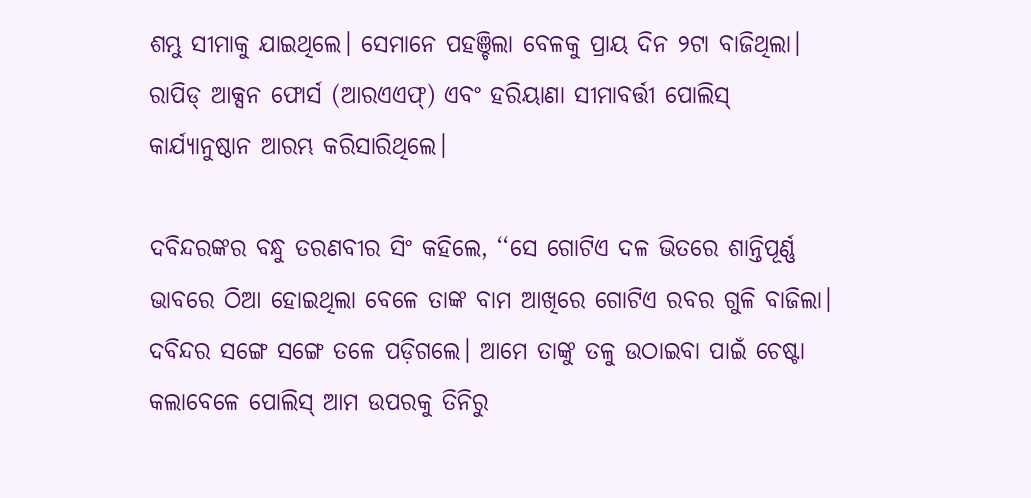ଶମ୍ଭୁ ସୀମାକୁ ଯାଇଥିଲେ। ସେମାନେ ପହଞ୍ଚିଲା ବେଳକୁ ପ୍ରାୟ ଦିନ ୨ଟା ବାଜିଥିଲା। ରାପିଡ୍ ଆକ୍ସନ ଫୋର୍ସ (ଆରଏଏଫ୍) ଏବଂ ହରିୟାଣା ସୀମାବର୍ତ୍ତୀ ପୋଲିସ୍ କାର୍ଯ୍ୟାନୁଷ୍ଠାନ ଆରମ୍ଭ କରିସାରିଥିଲେ।

ଦବିନ୍ଦରଙ୍କର ବନ୍ଧୁ ତରଣବୀର ସିଂ କହିଲେ, ‘‘ସେ ଗୋଟିଏ ଦଳ ଭିତରେ ଶାନ୍ତିପୂର୍ଣ୍ଣ ଭାବରେ ଠିଆ ହୋଇଥିଲା ବେଳେ ତାଙ୍କ ବାମ ଆଖିରେ ଗୋଟିଏ ରବର ଗୁଳି ବାଜିଲା। ଦବିନ୍ଦର ସଙ୍ଗେ ସଙ୍ଗେ ତଳେ ପଡ଼ିଗଲେ। ଆମେ ତାଙ୍କୁ ତଳୁ ଉଠାଇବା ପାଇଁ ଚେଷ୍ଟା କଲାବେଳେ ପୋଲିସ୍ ଆମ ଉପରକୁ ତିନିରୁ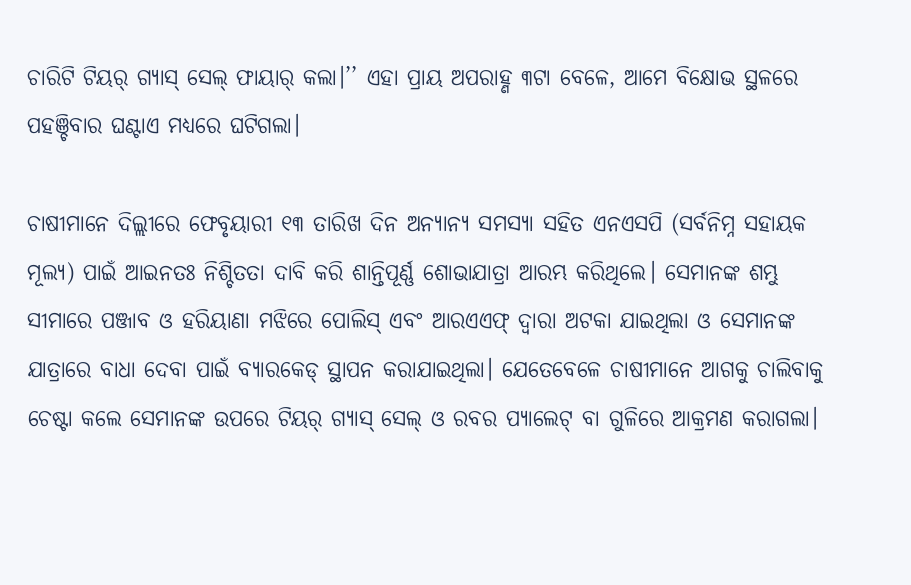ଚାରିଟି ଟିୟର୍ ଗ୍ୟାସ୍ ସେଲ୍ ଫାୟାର୍ କଲା।’’ ଏହା ପ୍ରାୟ ଅପରାହ୍ଣ ୩ଟା ବେଳେ, ଆମେ ବିକ୍ଷୋଭ ସ୍ଥଳରେ ପହଞ୍ଚିବାର ଘଣ୍ଟାଏ ମଧ୍ୟରେ ଘଟିଗଲା।

ଚାଷୀମାନେ ଦିଲ୍ଲୀରେ ଫେବୃୟାରୀ ୧୩ ତାରିଖ ଦିନ ଅନ୍ୟାନ୍ୟ ସମସ୍ୟା ସହିତ ଏନଏସପି (ସର୍ବନିମ୍ନ ସହାୟକ ମୂଲ୍ୟ) ପାଇଁ ଆଇନତଃ ନିଶ୍ଚିତତା ଦାବି କରି ଶାନ୍ତିପୂର୍ଣ୍ଣ ଶୋଭାଯାତ୍ରା ଆରମ୍ଭ କରିଥିଲେ। ସେମାନଙ୍କ ଶମ୍ଭୁ ସୀମାରେ ପଞ୍ଜାବ ଓ ହରିୟାଣା ମଝିରେ ପୋଲିସ୍ ଏବଂ ଆରଏଏଫ୍ ଦ୍ୱାରା ଅଟକା ଯାଇଥିଲା ଓ ସେମାନଙ୍କ ଯାତ୍ରାରେ ବାଧା ଦେବା ପାଇଁ ବ୍ୟାରକେଡ୍ ସ୍ଥାପନ କରାଯାଇଥିଲା। ଯେତେବେଳେ ଚାଷୀମାନେ ଆଗକୁ ଚାଲିବାକୁ ଚେଷ୍ଟା କଲେ ସେମାନଙ୍କ ଉପରେ ଟିୟର୍ ଗ୍ୟାସ୍ ସେଲ୍ ଓ ରବର ପ୍ୟାଲେଟ୍ ବା ଗୁଳିରେ ଆକ୍ରମଣ କରାଗଲା।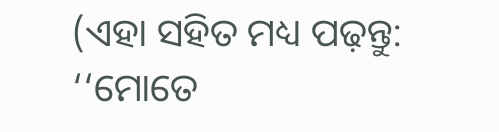(ଏହା ସହିତ ମଧ୍ୟ ପଢ଼ନ୍ତୁ: ‘‘ମୋତେ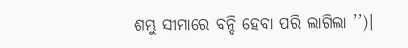ଶମ୍ଭୁ ସୀମାରେ ବନ୍ଦି ହେବା ପରି ଲାଗିଲା ’’)।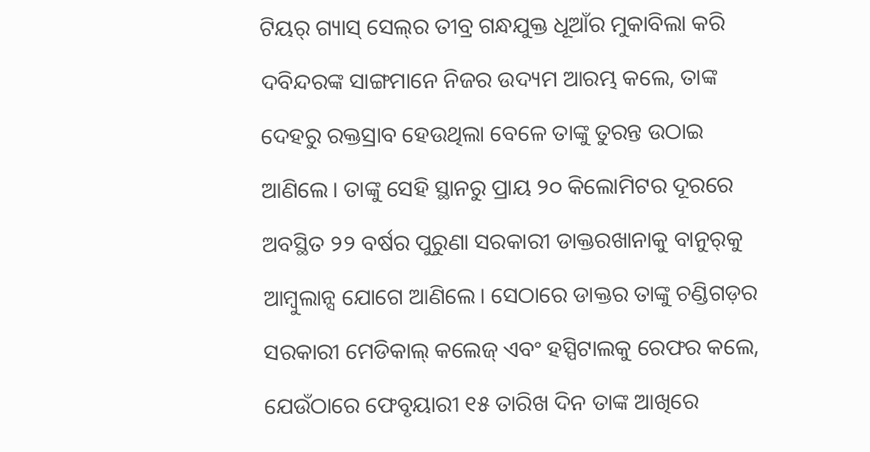ଟିୟର୍ ଗ୍ୟାସ୍ ସେଲ୍‌ର ତୀବ୍ର ଗନ୍ଧଯୁକ୍ତ ଧୂଆଁର ମୁକାବିଲା କରି ଦବିନ୍ଦରଙ୍କ ସାଙ୍ଗମାନେ ନିଜର ଉଦ୍ୟମ ଆରମ୍ଭ କଲେ, ତାଙ୍କ ଦେହରୁ ରକ୍ତସ୍ରାବ ହେଉଥିଲା ବେଳେ ତାଙ୍କୁ ତୁରନ୍ତ ଉଠାଇ ଆଣିଲେ। ତାଙ୍କୁ ସେହି ସ୍ଥାନରୁ ପ୍ରାୟ ୨୦ କିଲୋମିଟର ଦୂରରେ ଅବସ୍ଥିତ ୨୨ ବର୍ଷର ପୁରୁଣା ସରକାରୀ ଡାକ୍ତରଖାନାକୁ ବାନୁର୍‌କୁ ଆମ୍ବୁଲାନ୍ସ ଯୋଗେ ଆଣିଲେ। ସେଠାରେ ଡାକ୍ତର ତାଙ୍କୁ ଚଣ୍ଡିଗଡ଼ର ସରକାରୀ ମେଡିକାଲ୍ କଲେଜ୍ ଏବଂ ହସ୍ପିଟାଲକୁ ରେଫର କଲେ, ଯେଉଁଠାରେ ଫେବୃୟାରୀ ୧୫ ତାରିଖ ଦିନ ତାଙ୍କ ଆଖିରେ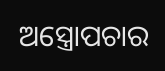ଅସ୍ତ୍ରୋପଚାର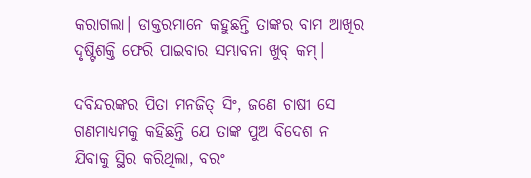କରାଗଲା। ଡାକ୍ତରମାନେ କହୁଛନ୍ତି ତାଙ୍କର ବାମ ଆଖିର ଦୃଷ୍ଟିଶକ୍ତି ଫେରି ପାଇବାର ସମ୍ଭାବନା ଖୁବ୍ କମ୍।

ଦବିନ୍ଦରଙ୍କର ପିତା ମନଜିତ୍ ସିଂ, ଜଣେ ଚାଷୀ ସେ ଗଣମାଧ୍ୟମକୁ କହିଛନ୍ତି ଯେ ତାଙ୍କ ପୁଅ ବିଦେଶ ନ ଯିବାକୁ ସ୍ଥିର କରିଥିଲା, ବରଂ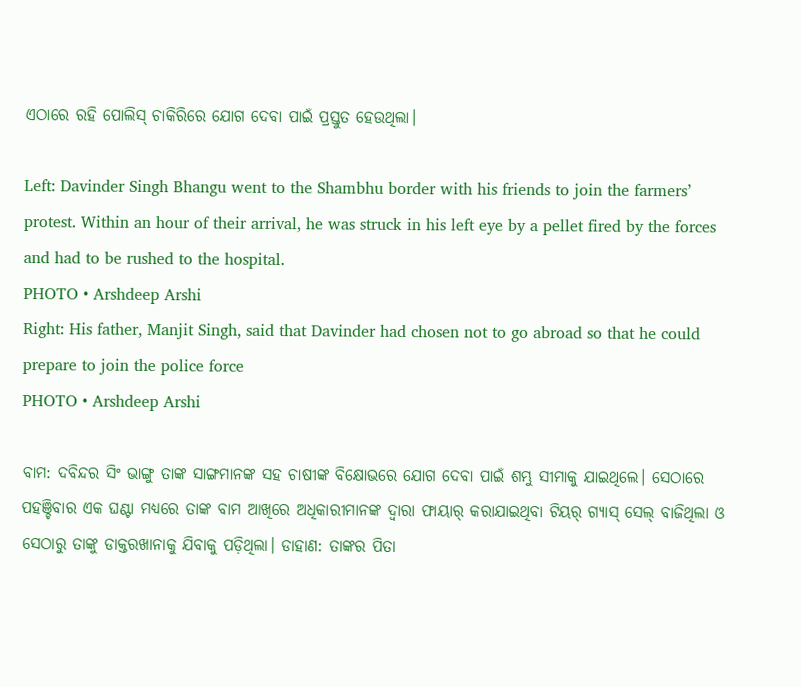ଏଠାରେ ରହି ପୋଲିସ୍ ଚାକିରିରେ ଯୋଗ ଦେବା ପାଇଁ ପ୍ରସ୍ତୁତ ହେଉଥିଲା।

Left: Davinder Singh Bhangu went to the Shambhu border with his friends to join the farmers’ protest. Within an hour of their arrival, he was struck in his left eye by a pellet fired by the forces and had to be rushed to the hospital.
PHOTO • Arshdeep Arshi
Right: His father, Manjit Singh, said that Davinder had chosen not to go abroad so that he could prepare to join the police force
PHOTO • Arshdeep Arshi

ବାମ: ଦବିନ୍ଦର ସିଂ ଭାଙ୍ଗୁ ତାଙ୍କ ସାଙ୍ଗମାନଙ୍କ ସହ ଚାଷୀଙ୍କ ବିକ୍ଷୋଭରେ ଯୋଗ ଦେବା ପାଇଁ ଶମ୍ଭୁ ସୀମାକୁ ଯାଇଥିଲେ। ସେଠାରେ ପହଞ୍ଚିବାର ଏକ ଘଣ୍ଟା ମଧ୍ୟରେ ତାଙ୍କ ବାମ ଆଖିରେ ଅଧିକାରୀମାନଙ୍କ ଦ୍ୱାରା ଫାୟାର୍ କରାଯାଇଥିବା ଟିୟର୍ ଗ୍ୟାସ୍ ସେଲ୍ ବାଜିଥିଲା ଓ ସେଠାରୁ ତାଙ୍କୁ ଡାକ୍ତରଖାନାକୁ ଯିବାକୁ ପଡ଼ିଥିଲା। ଡାହାଣ: ତାଙ୍କର ପିତା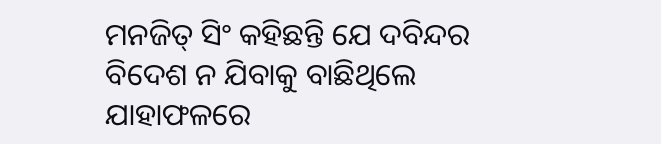ମନଜିତ୍ ସିଂ କହିଛନ୍ତି ଯେ ଦବିନ୍ଦର ବିଦେଶ ନ ଯିବାକୁ ବାଛିଥିଲେ ଯାହାଫଳରେ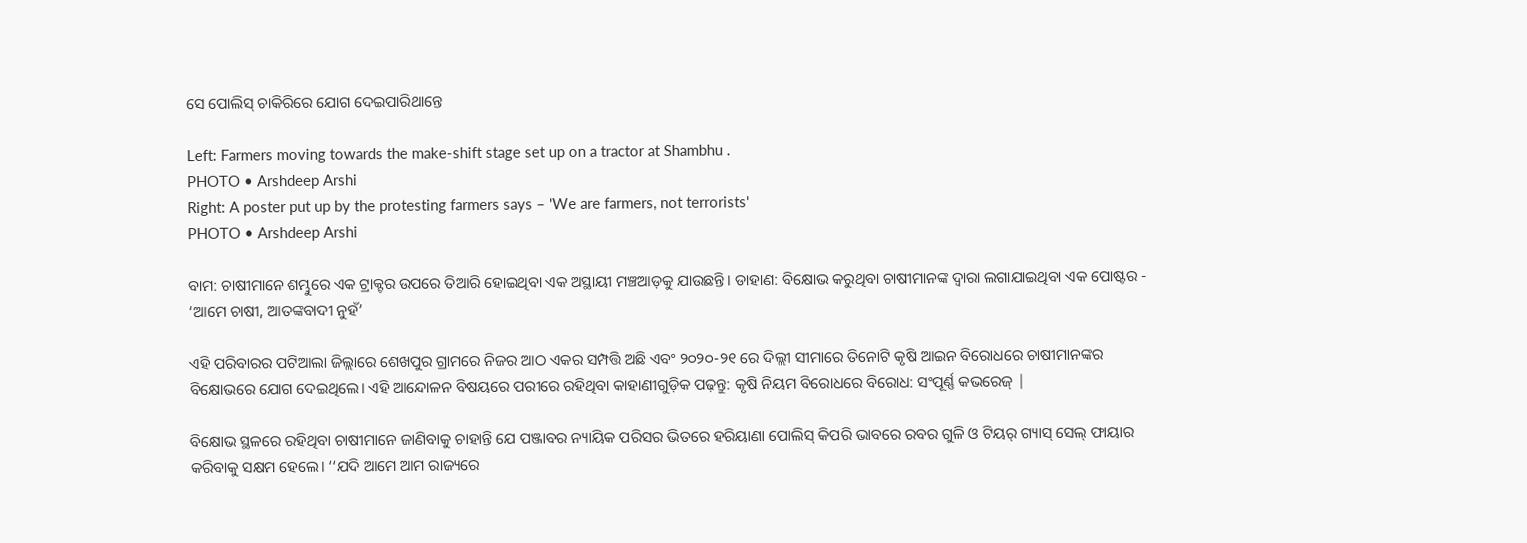ସେ ପୋଲିସ୍ ଚାକିରିରେ ଯୋଗ ଦେଇପାରିଥାନ୍ତେ

Left: Farmers moving towards the make-shift stage set up on a tractor at Shambhu .
PHOTO • Arshdeep Arshi
Right: A poster put up by the protesting farmers says – 'We are farmers, not terrorists'
PHOTO • Arshdeep Arshi

ବାମ: ଚାଷୀମାନେ ଶମ୍ଭୁରେ ଏକ ଟ୍ରାକ୍ଟର ଉପରେ ତିଆରି ହୋଇଥିବା ଏକ ଅସ୍ଥାୟୀ ମଞ୍ଚଆଡ଼କୁ ଯାଉଛନ୍ତି। ଡାହାଣ: ବିକ୍ଷୋଭ କରୁଥିବା ଚାଷୀମାନଙ୍କ ଦ୍ୱାରା ଲଗାଯାଇଥିବା ଏକ ପୋଷ୍ଟର - ‘ଆମେ ଚାଷୀ, ଆତଙ୍କବାଦୀ ନୁହଁ’

ଏହି ପରିବାରର ପଟିଆଲା ଜିଲ୍ଲାରେ ଶେଖପୁର ଗ୍ରାମରେ ନିଜର ଆଠ ଏକର ସମ୍ପତ୍ତି ଅଛି ଏବଂ ୨୦୨୦-୨୧ ରେ ଦିଲ୍ଲୀ ସୀମାରେ ତିନୋଟି କୃଷି ଆଇନ ବିରୋଧରେ ଚାଷୀମାନଙ୍କର ବିକ୍ଷୋଭରେ ଯୋଗ ଦେଇଥିଲେ। ଏହି ଆନ୍ଦୋଳନ ବିଷୟରେ ପରୀରେ ରହିଥିବା କାହାଣୀଗୁଡ଼ିକ ପଢ଼ନ୍ତୁ: କୃଷି ନିୟମ ବିରୋଧରେ ବିରୋଧ: ସଂପୂର୍ଣ୍ଣ କଭରେଜ୍ |

ବିକ୍ଷୋଭ ସ୍ଥଳରେ ରହିଥିବା ଚାଷୀମାନେ ଜାଣିବାକୁ ଚାହାନ୍ତି ଯେ ପଞ୍ଜାବର ନ୍ୟାୟିକ ପରିସର ଭିତରେ ହରିୟାଣା ପୋଲିସ୍ କିପରି ଭାବରେ ରବର ଗୁଳି ଓ ଟିୟର୍ ଗ୍ୟାସ୍ ସେଲ୍ ଫାୟାର କରିବାକୁ ସକ୍ଷମ ହେଲେ। ‘‘ଯଦି ଆମେ ଆମ ରାଜ୍ୟରେ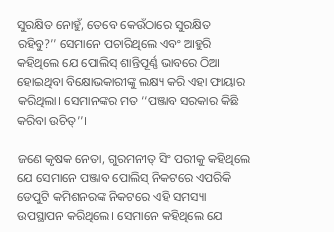ସୁରକ୍ଷିତ ନୋହୁଁ, ତେବେ କେଉଁଠାରେ ସୁରକ୍ଷିତ ରହିବୁ?’’ ସେମାନେ ପଚାରିଥିଲେ ଏବଂ ଆହୁରି କହିଥିଲେ ଯେ ପୋଲିସ୍ ଶାନ୍ତିପୂର୍ଣ୍ଣ ଭାବରେ ଠିଆ ହୋଇଥିବା ବିକ୍ଷୋଭକାରୀଙ୍କୁ ଲକ୍ଷ୍ୟ କରି ଏହା ଫାୟାର କରିଥିଲା। ସେମାନଙ୍କର ମତ ‘‘ପଞ୍ଜାବ ସରକାର କିଛି କରିବା ଉଚିତ୍’’।

ଜଣେ କୃଷକ ନେତା, ଗୁରମନୀତ୍ ସିଂ ପରୀକୁ କହିଥିଲେ ଯେ ସେମାନେ ପଞ୍ଜାବ ପୋଲିସ୍ ନିକଟରେ ଏପରିକି ଡେପୁଟି କମିଶନରଙ୍କ ନିକଟରେ ଏହି ସମସ୍ୟା ଉପସ୍ଥାପନ କରିଥିଲେ। ସେମାନେ କହିଥିଲେ ଯେ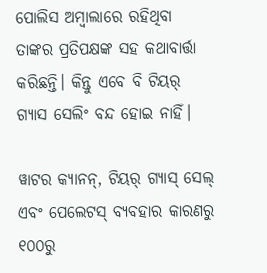ପୋଲିସ ଅମ୍ବାଲାରେ ରହିଥିବା ତାଙ୍କର ପ୍ରତିପକ୍ଷଙ୍କ ସହ କଥାବାର୍ତ୍ତା କରିଛନ୍ତି। କିନ୍ତୁ ଏବେ ବି ଟିୟର୍ ଗ୍ୟାସ ସେଲିଂ ବନ୍ଦ ହୋଇ ନାହିଁ।

ୱାଟର କ୍ୟାନନ୍, ଟିୟର୍ ଗ୍ୟାସ୍ ସେଲ୍ ଏବଂ ପେଲେଟସ୍ ବ୍ୟବହାର କାରଣରୁ ୧୦୦ରୁ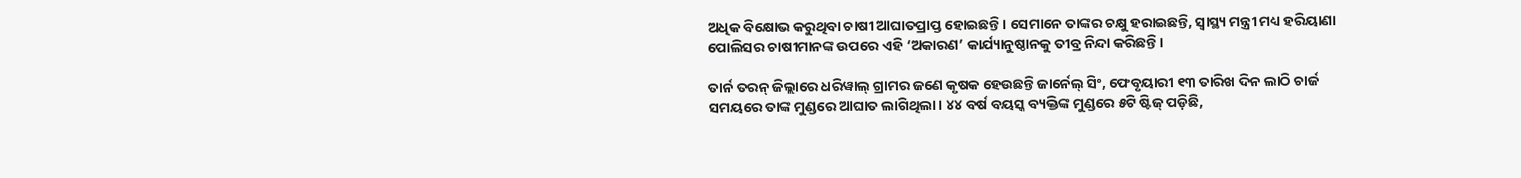ଅଧିକ ବିକ୍ଷୋଭ କରୁଥିବା ଚାଷୀ ଆଘାତପ୍ରାପ୍ତ ହୋଇଛନ୍ତି। ସେମାନେ ତାଙ୍କର ଚକ୍ଷୁ ହରାଇଛନ୍ତି, ସ୍ୱାସ୍ଥ୍ୟ ମନ୍ତ୍ରୀ ମଧ୍ୟ ହରିୟାଣା ପୋଲିସର ଚାଷୀମାନଙ୍କ ଉପରେ ଏହି ‘ଅକାରଣ’ କାର୍ଯ୍ୟାନୁଷ୍ଠାନକୁ ତୀବ୍ର ନିନ୍ଦା କରିଛନ୍ତି।

ତାର୍ନ ତରନ୍ ଜିଲ୍ଲାରେ ଧରିୱାଲ୍‌ ଗ୍ରାମର ଜଣେ କୃଷକ ହେଉଛନ୍ତି ଜାର୍ନେଲ୍ ସିଂ, ଫେବୃୟାରୀ ୧୩ ତାରିଖ ଦିନ ଲାଠି ଚାର୍ଜ ସମୟରେ ତାଙ୍କ ମୁଣ୍ଡରେ ଆଘାତ ଲାଗିଥିଲା। ୪୪ ବର୍ଷ ବୟସ୍କ ବ୍ୟକ୍ତିଙ୍କ ମୁଣ୍ଡରେ ୫ଟି ଷ୍ଟିଜ୍ ପଡ଼ିଛି,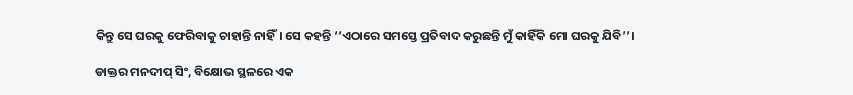କିନ୍ତୁ ସେ ଘରକୁ ଫେରିବାକୁ ଚାହାନ୍ତି ନାହିଁ। ସେ କହନ୍ତି ‘‘ଏଠାରେ ସମସ୍ତେ ପ୍ରତିବାଦ କରୁଛନ୍ତି ମୁଁ କାହିଁକି ମୋ ଘରକୁ ଯିବି’’।

ଡାକ୍ତର ମନଦୀପ୍ ସିଂ, ବିକ୍ଷୋଭ ସ୍ଥଳରେ ଏକ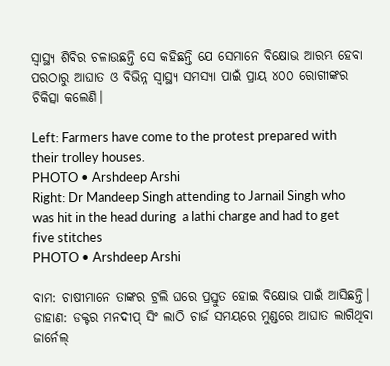ସ୍ୱାସ୍ଥ୍ୟ ଶିବିର ଚଳାଉଛନ୍ତି ସେ କହିଛନ୍ତି ଯେ ସେମାନେ ବିକ୍ଷୋଭ ଆରମ୍ଭ ହେବା ପରଠାରୁ ଆଘାତ ଓ ବିଭିନ୍ନ ସ୍ୱାସ୍ଥ୍ୟ ସମସ୍ୟା ପାଇଁ ପ୍ରାୟ ୪୦୦ ରୋଗୀଙ୍କର ଚିକିତ୍ସା କଲେଣି।

Left: Farmers have come to the protest prepared with their trolley houses.
PHOTO • Arshdeep Arshi
Right: Dr Mandeep Singh attending to Jarnail Singh who was hit in the head during  a lathi charge and had to get five stitches
PHOTO • Arshdeep Arshi

ବାମ: ଚାଷୀମାନେ ତାଙ୍କର ଟ୍ରଲି ଘରେ ପ୍ରସ୍ତୁତ ହୋଇ ବିକ୍ଷୋଭ ପାଇଁ ଆସିଛନ୍ତି। ଡାହାଣ: ଡକ୍ଟର ମନଦୀପ୍ ସିଂ ଲାଠି ଚାର୍ଜ ସମୟରେ ମୁଣ୍ଡରେ ଆଘାତ ଲାଗିଥିବା ଜାର୍ନେଲ୍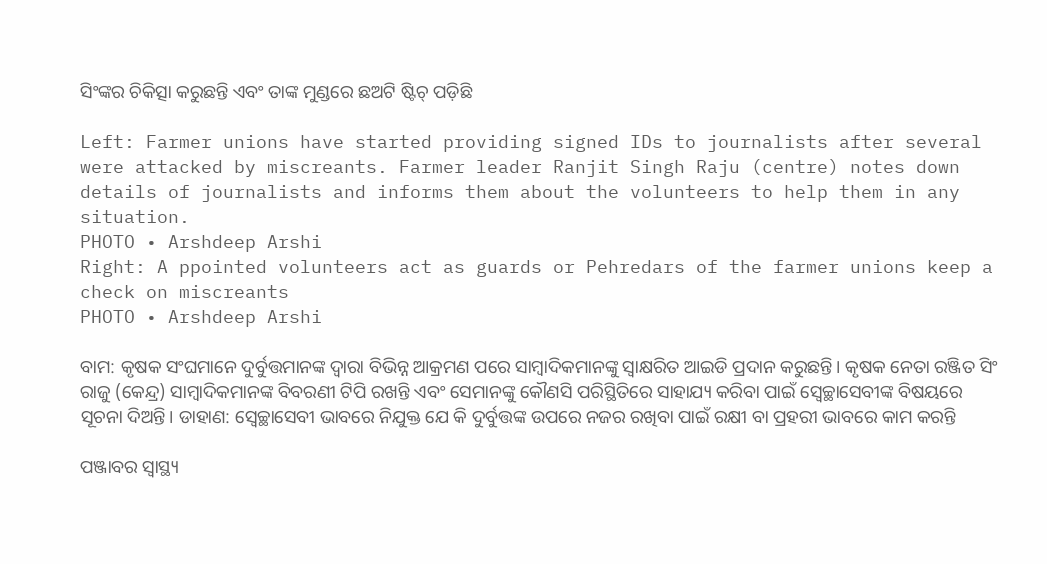ସିଂଙ୍କର ଚିକିତ୍ସା କରୁଛନ୍ତି ଏବଂ ତାଙ୍କ ମୁଣ୍ଡରେ ଛଅଟି ଷ୍ଟିଚ୍ ପଡ଼ିଛି

Left: Farmer unions have started providing signed IDs to journalists after several were attacked by miscreants. Farmer leader Ranjit Singh Raju (centre) notes down details of journalists and informs them about the volunteers to help them in any situation.
PHOTO • Arshdeep Arshi
Right: A ppointed volunteers act as guards or Pehredars of the farmer unions keep a check on miscreants
PHOTO • Arshdeep Arshi

ବାମ: କୃଷକ ସଂଘମାନେ ଦୁର୍ବୁତ୍ତମାନଙ୍କ ଦ୍ୱାରା ବିଭିନ୍ନ ଆକ୍ରମଣ ପରେ ସାମ୍ବାଦିକମାନଙ୍କୁ ସ୍ୱାକ୍ଷରିତ ଆଇଡି ପ୍ରଦାନ କରୁଛନ୍ତି। କୃଷକ ନେତା ରଞ୍ଜିତ ସିଂ ରାଜୁ (କେନ୍ଦ୍ର) ସାମ୍ବାଦିକମାନଙ୍କ ବିବରଣୀ ଟିପି ରଖନ୍ତି ଏବଂ ସେମାନଙ୍କୁ କୌଣସି ପରିସ୍ଥିତିରେ ସାହାଯ୍ୟ କରିବା ପାଇଁ ସ୍ୱେଚ୍ଛାସେବୀଙ୍କ ବିଷୟରେ ସୂଚନା ଦିଅନ୍ତି। ଡାହାଣ: ସ୍ୱେଚ୍ଛାସେବୀ ଭାବରେ ନିଯୁକ୍ତ ଯେ କି ଦୁର୍ବୁତ୍ତଙ୍କ ଉପରେ ନଜର ରଖିବା ପାଇଁ ରକ୍ଷୀ ବା ପ୍ରହରୀ ଭାବରେ କାମ କରନ୍ତି

ପଞ୍ଜାବର ସ୍ୱାସ୍ଥ୍ୟ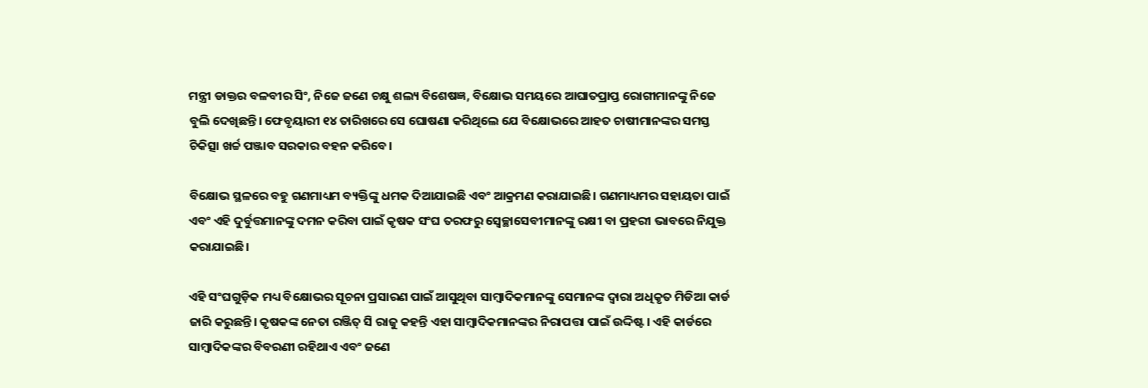ମନ୍ତ୍ରୀ ଡାକ୍ତର ବଳବୀର ସିଂ, ନିଜେ ଜଣେ ଚକ୍ଷୁ ଶଲ୍ୟ ବିଶେଷଜ୍ଞ, ବିକ୍ଷୋଭ ସମୟରେ ଆଘାତପ୍ରାପ୍ତ ରୋଗୀମାନଙ୍କୁ ନିଜେ ବୁଲି ଦେଖିଛନ୍ତି। ଫେବୃୟାରୀ ୧୪ ତାରିଖରେ ସେ ଘୋଷଣା କରିଥିଲେ ଯେ ବିକ୍ଷୋଭରେ ଆହତ ଚାଷୀମାନଙ୍କର ସମସ୍ତ ଚିକିତ୍ସା ଖର୍ଚ୍ଚ ପଞ୍ଜାବ ସରକାର ବହନ କରିବେ।

ବିକ୍ଷୋଭ ସ୍ଥଳରେ ବହୁ ଗଣମାଧ୍ୟମ ବ୍ୟକ୍ତିଙ୍କୁ ଧମକ ଦିଆଯାଇଛି ଏବଂ ଆକ୍ରମଣ କରାଯାଇଛି। ଗଣମାଧ୍ୟମର ସହାୟତା ପାଇଁ ଏବଂ ଏହି ଦୁର୍ବୁତ୍ତମାନଙ୍କୁ ଦମନ କରିବା ପାଇଁ କୃଷକ ସଂଘ ତରଫରୁ ସ୍ୱେଚ୍ଛାସେବୀମାନଙ୍କୁ ରକ୍ଷୀ ବା ପ୍ରହରୀ ଭାବରେ ନିଯୁକ୍ତ କରାଯାଇଛି।

ଏହି ସଂଘଗୁଡ଼ିକ ମଧ୍ୟ ବିକ୍ଷୋଭର ସୂଚନା ପ୍ରସାରଣ ପାଇଁ ଆସୁଥିବା ସାମ୍ବାଦିକମାନଙ୍କୁ ସେମାନଙ୍କ ଦ୍ୱାରା ଅଧିକୃତ ମିଡିଆ କାର୍ଡ ଜାରି କରୁଛନ୍ତି। କୃଷକଙ୍କ ନେତା ରଞ୍ଜିତ୍ ସି ରାଜୁ କହନ୍ତି ଏହା ସାମ୍ବାଦିକମାନଙ୍କର ନିରାପତ୍ତା ପାଇଁ ଉଦ୍ଦିଷ୍ଟ। ଏହି କାର୍ଡରେ ସାମ୍ବାଦିକଙ୍କର ବିବରଣୀ ରହିଥାଏ ଏବଂ ଜଣେ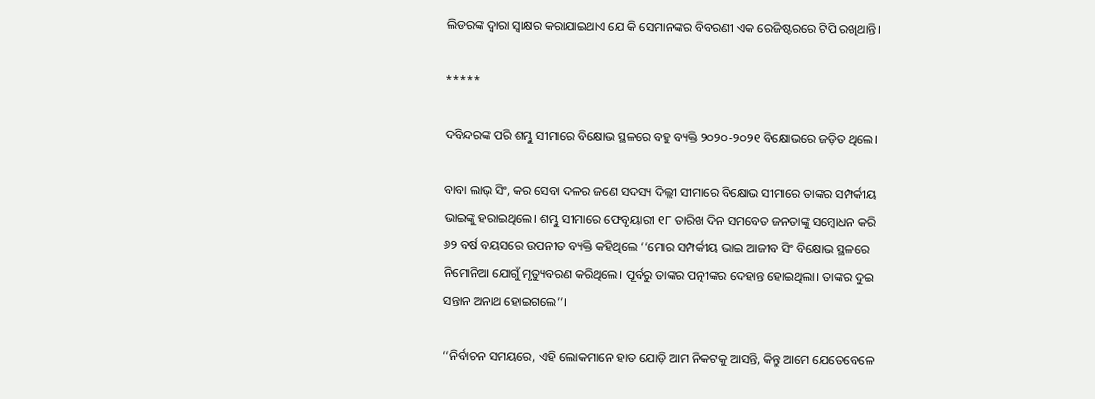ଲିଡରଙ୍କ ଦ୍ୱାରା ସ୍ୱାକ୍ଷର କରାଯାଇଥାଏ ଯେ କି ସେମାନଙ୍କର ବିବରଣୀ ଏକ ରେଜିଷ୍ଟରରେ ଟିପି ରଖିଥାନ୍ତି।

*****

ଦବିନ୍ଦରଙ୍କ ପରି ଶମ୍ଭୁ ସୀମାରେ ବିକ୍ଷୋଭ ସ୍ଥଳରେ ବହୁ ବ୍ୟକ୍ତି ୨୦୨୦-୨୦୨୧ ବିକ୍ଷୋଭରେ ଜଡ଼ିତ ଥିଲେ।

ବାବା ଲାଭ୍ ସିଂ, କର ସେବା ଦଳର ଜଣେ ସଦସ୍ୟ ଦିଲ୍ଲୀ ସୀମାରେ ବିକ୍ଷୋଭ ସୀମାରେ ତାଙ୍କର ସମ୍ପର୍କୀୟ ଭାଇଙ୍କୁ ହରାଇଥିଲେ। ଶମ୍ଭୁ ସୀମାରେ ଫେବୃୟାରୀ ୧୮ ତାରିଖ ଦିନ ସମବେତ ଜନତାଙ୍କୁ ସମ୍ବୋଧନ କରି ୬୨ ବର୍ଷ ବୟସରେ ଉପନୀତ ବ୍ୟକ୍ତି କହିଥିଲେ ‘‘ମୋର ସମ୍ପର୍କୀୟ ଭାଇ ଆଜୀବ ସିଂ ବିକ୍ଷୋଭ ସ୍ଥଳରେ ନିମୋନିଆ ଯୋଗୁଁ ମୃତ୍ୟୁବରଣ କରିଥିଲେ। ପୂର୍ବରୁ ତାଙ୍କର ପତ୍ନୀଙ୍କର ଦେହାନ୍ତ ହୋଇଥିଲା। ତାଙ୍କର ଦୁଇ ସନ୍ତାନ ଅନାଥ ହୋଇଗଲେ’’।

‘‘ନିର୍ବାଚନ ସମୟରେ, ଏହି ଲୋକମାନେ ହାତ ଯୋଡ଼ି ଆମ ନିକଟକୁ ଆସନ୍ତି, କିନ୍ତୁ ଆମେ ଯେତେବେଳେ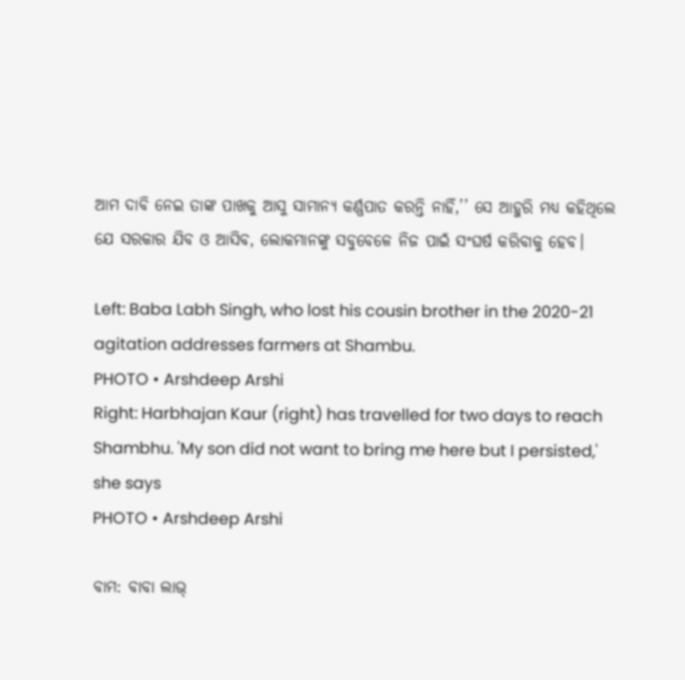ଆମ ଦାବି ନେଇ ତାଙ୍କ ପାଖକୁ ଆସୁ ସାମାନ୍ୟ କର୍ଣ୍ଣପାତ କରନ୍ତି ନାହିଁ,’’ ସେ ଆହୁରି ମଧ୍ୟ କହିଥିଲେ ଯେ ସରକାର ଯିବ ଓ ଆସିବ, ଲୋକମାନଙ୍କୁ ସବୁବେଳେ ନିଜ ପାଇଁ ସଂଘର୍ଷ କରିବାକୁ ହେବ।

Left: Baba Labh Singh, who lost his cousin brother in the 2020-21 agitation addresses farmers at Shambu.
PHOTO • Arshdeep Arshi
Right: Harbhajan Kaur (right) has travelled for two days to reach Shambhu. 'My son did not want to bring me here but I persisted,' she says
PHOTO • Arshdeep Arshi

ବାମ: ବାବା ଲାଭ୍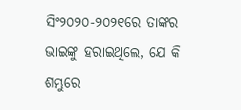ସିଂ୨୦୨୦-୨୦୨୧ରେ ତାଙ୍କର ଭାଇଙ୍କୁ ହରାଇଥିଲେ, ଯେ କି ଶମ୍ଭୁରେ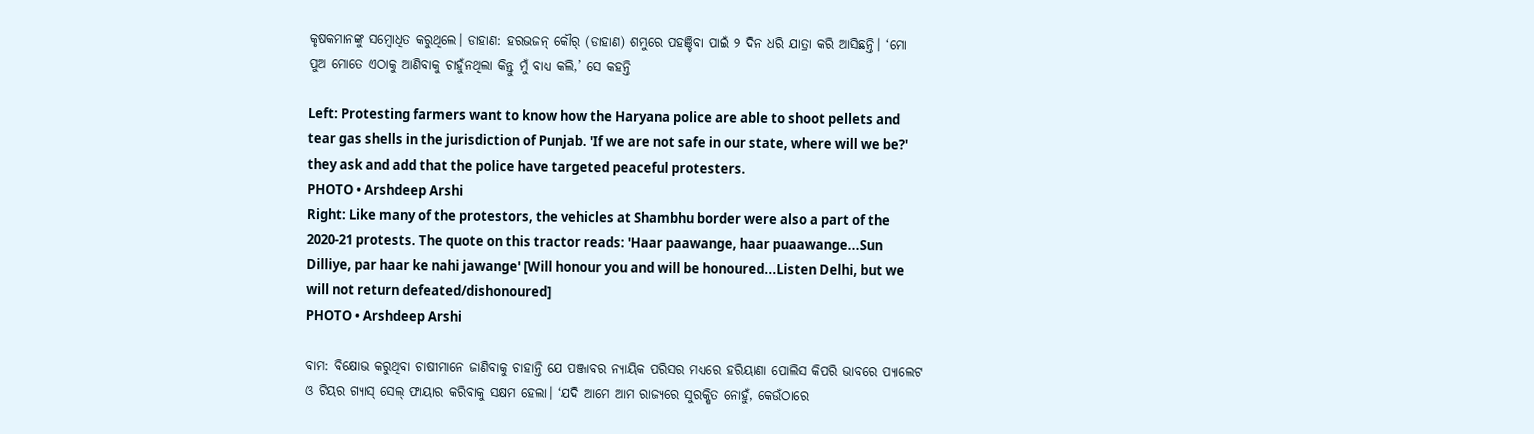କୃଷକମାନଙ୍କୁ ସମ୍ବୋଧିତ କରୁଥିଲେ। ଡାହାଣ: ହରଭଜନ୍ କୌର୍ (ଡାହାଣ) ଶମ୍ଭୁରେ ପହଞ୍ଚିବା ପାଇଁ ୨ ଦିନ ଧରି ଯାତ୍ରା କରି ଆସିଛନ୍ତି। ‘ମୋ ପୁଅ ମୋତେ ଏଠାକୁ ଆଣିବାକୁ ଚାହୁଁନଥିଲା କିନ୍ତୁ ମୁଁ ବାଧ୍ୟ କଲି,’ ସେ କହନ୍ତି

Left: Protesting farmers want to know how the Haryana police are able to shoot pellets and tear gas shells in the jurisdiction of Punjab. 'If we are not safe in our state, where will we be?' they ask and add that the police have targeted peaceful protesters.
PHOTO • Arshdeep Arshi
Right: Like many of the protestors, the vehicles at Shambhu border were also a part of the 2020-21 protests. The quote on this tractor reads: 'Haar paawange, haar puaawange...Sun Dilliye, par haar ke nahi jawange' [Will honour you and will be honoured...Listen Delhi, but we will not return defeated/dishonoured]
PHOTO • Arshdeep Arshi

ବାମ: ବିକ୍ଷୋଭ କରୁଥିବା ଚାଷୀମାନେ ଜାଣିବାକୁ ଚାହାନ୍ତି ଯେ ପଞ୍ଜାବର ନ୍ୟାୟିକ ପରିସର ମଧ୍ୟରେ ହରିୟାଣା ପୋଲିସ କିପରି ଭାବରେ ପ୍ୟାଲେଟ ଓ ଟିୟର ଗ୍ୟାସ୍ ସେଲ୍ ଫାୟାର କରିବାକୁ ସକ୍ଷମ ହେଲା। ‘ଯଦି ଆମେ ଆମ ରାଜ୍ୟରେ ସୁରକ୍ଷିତ ନୋହୁଁ, କେଉଁଠାରେ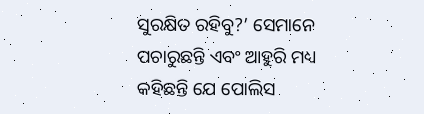ସୁରକ୍ଷିତ ରହିବୁ?’ ସେମାନେ ପଚାରୁଛନ୍ତି ଏବଂ ଆହୁରି ମଧ୍ୟ କହିଛନ୍ତି ଯେ ପୋଲିସ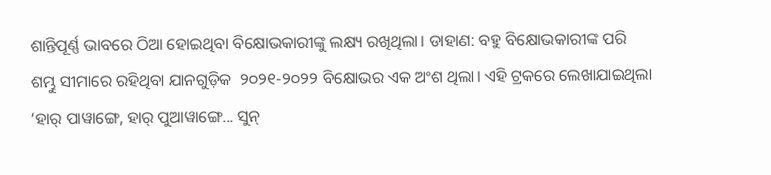ଶାନ୍ତିପୂର୍ଣ୍ଣ ଭାବରେ ଠିଆ ହୋଇଥିବା ବିକ୍ଷୋଭକାରୀଙ୍କୁ ଲକ୍ଷ୍ୟ ରଖିଥିଲା। ଡାହାଣ: ବହୁ ବିକ୍ଷୋଭକାରୀଙ୍କ ପରି ଶମ୍ଭୁ ସୀମାରେ ରହିଥିବା ଯାନଗୁଡ଼ିକ  ୨୦୨୧-୨୦୨୨ ବିକ୍ଷୋଭର ଏକ ଅଂଶ ଥିଲା। ଏହି ଟ୍ରକରେ ଲେଖାଯାଇଥିଲା ‘ହାର୍ ପାୱାଙ୍ଗେ, ହାର୍ ପୁଆୱାଙ୍ଗେ... ସୁନ୍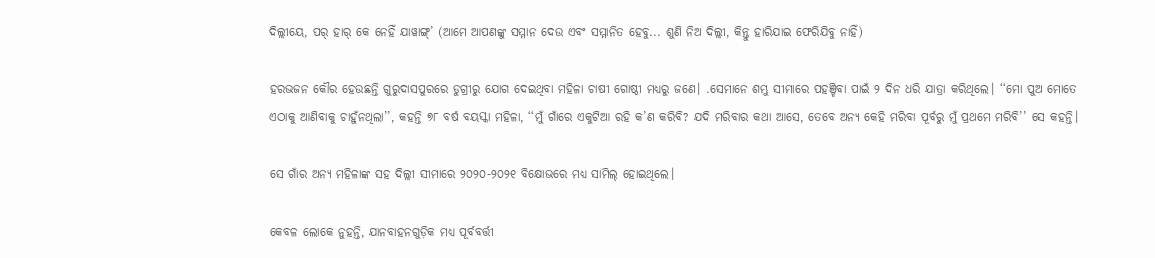ଦିଲ୍ଲୀୟେ, ପର୍ ହାର୍ କେ ନେହିଁ ଯାୱାଙ୍ଗ୍’ (ଆମେ ଆପଣଙ୍କୁ ସମ୍ମାନ ଦେଉ ଏବଂ ସମ୍ମାନିତ ହେବୁ... ଶୁଣି ନିଅ ଦିଲ୍ଲୀ, କିନ୍ତୁ ହାରିଯାଇ ଫେରିଯିବୁ ନାହିଁ)

ହରଭଜନ କୌର ହେଉଛନ୍ତି ଗୁରୁଦାସପୁରରେ ଡୁଗ୍ରୀରୁ ଯୋଗ ଦେଇଥିବା ମହିଳା ଚାଷୀ ଗୋଷ୍ଠୀ ମଧ୍ୟରୁ ଜଣେ। .ସେମାନେ ଶମ୍ଭୁ ସୀମାରେ ପହଞ୍ଚିବା ପାଇଁ ୨ ଦିନ ଧରି ଯାତ୍ରା କରିଥିଲେ। ‘‘ମୋ ପୁଅ ମୋତେ ଏଠାକୁ ଆଣିବାକୁ ଚାହୁଁନଥିଲା’’, କହନ୍ତି ୭୮ ବର୍ଷ ବୟସ୍କା ମହିଳା, ‘‘ମୁଁ ଗାଁରେ ଏକୁଟିଆ ରହି କ’ଣ କରିବି? ଯଦି ମରିବାର କଥା ଆସେ, ତେବେ ଅନ୍ୟ କେହି ମରିବା ପୂର୍ବରୁ ମୁଁ ପ୍ରଥମେ ମରିବି’’ ସେ କହନ୍ତି।

ସେ ଗାଁର ଅନ୍ୟ ମହିଳାଙ୍କ ସହ ଦିଲ୍ଲୀ ସୀମାରେ ୨୦୨୦-୨୦୨୧ ବିକ୍ଷୋଭରେ ମଧ୍ୟ ସାମିଲ୍ ହୋଇଥିଲେ।

କେବଳ ଲୋକେ ନୁହନ୍ତି, ଯାନବାହନଗୁଡ଼ିକ ମଧ୍ୟ ପୂର୍ବବର୍ତ୍ତୀ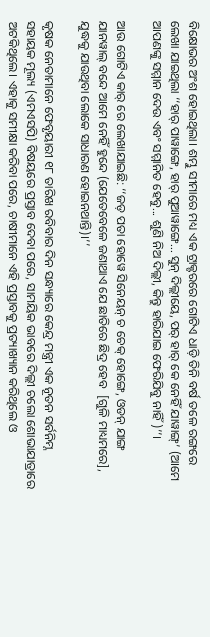ବିକ୍ଷୋଭର ଅଂଶ ହୋଇଥିଲା। ଶମ୍ଭୁ ସୀମାରେ ମଧ୍ୟ ଏକ ଟ୍ରାକ୍ଟରରେ ଗୋଟିଏ ଧାଡ଼ି ତିନି ବର୍ଷ ତଳେ ରଙ୍ଗରେ ଲେଖା ଯାଇଥିଲା ‘‘ହାର୍ ପାୱାଙ୍ଗେ, ହାର୍ ପୁଆୱାଙ୍ଗେ... ସୁନ୍ ଦିଲ୍ଲୀୟେ, ପର୍ ହାର୍ କେ ନେହିଁ ଯାୱାଙ୍ଗ୍’ (ଆମେ ଆପଣଙ୍କୁ ସମ୍ମାନ ଦେଉ ଏବଂ ସମ୍ମାନିତ ହେବୁ... ଶୁଣି ନିଅ ଦିଲ୍ଲୀ, କିନ୍ତୁ ହାରିଯାଇ ଫେରିଯିବୁ ନାହିଁ)’’।

ଆଉ ଗୋଟିଏ କାର୍‌ ରେ ଲେଖାଯାଇଛି: ‘‘ଜଡ଼ ପତା ହୋୱେ ସିନେୟନ୍ ଚ ଚେକ୍ ହୋଙ୍ଗେ, ଓଡନ୍ ଯାଙ୍ଗ ଯାନୱାଲ୍ ବନ୍ଦେ ଆମେ ନେହିଁ ହୁନ୍ଦେ (ଯେତେବେଳେ ଜଣାଥାଏ ଯେ ଛାତିରେ ଛିଦ୍ର ହେବ  [ଗୁଳି ମାଧ୍ୟମରେ], ଯୁଦ୍ଧକୁ ଯାଉଥିବା ଲୋକେ ସାଧାରଣ ହୋଇନଥାନ୍ତି)।’’

କୃଷକ ନେତାମାନେ ଫେବୃୟାରୀ ୧୮ ତାରିଖ ରବିବାର ଦିନ ସନ୍ଧ୍ୟାରେ କେନ୍ଦ୍ର ମନ୍ତ୍ରୀ ଏକ ନୂତନ ସର୍ବନିମ୍ନ ସହାୟକ ମୂଲ୍ୟ (ଏମଏସପି) ବିଷୟରେ ପ୍ରସ୍ତାବ ଦେବା ପରେ, ସାମୟିକ ଭାବରେ ଦିଲ୍ଲୀ ଚଲୋ ଶୋଭାଯାତ୍ରାରେ ଅଟକିଥିଲେ। ଏହାକୁ ସମୀକ୍ଷା କରିବା ପରେ, ଚାଷୀମାନେ ଏହି ପ୍ରସ୍ତାବକୁ ପ୍ରତ୍ୟାଖ୍ୟାନ କରିଥିଲେ ଓ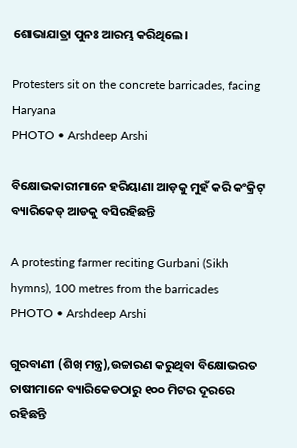ଶୋଭାଯାତ୍ରା ପୁନଃ ଆରମ୍ଭ କରିଥିଲେ।

Protesters sit on the concrete barricades, facing Haryana
PHOTO • Arshdeep Arshi

ବିକ୍ଷୋଭକାରୀମାନେ ହରିୟାଣା ଆଡ଼କୁ ମୁହଁ କରି କଂକ୍ରିଟ୍ ବ୍ୟାରିକେଡ୍ ଆଡକୁ ବସିରହିଛନ୍ତି

A protesting farmer reciting Gurbani (Sikh hymns), 100 metres from the barricades
PHOTO • Arshdeep Arshi

ଗୁରବାଣୀ (ଶିଖ୍ ମନ୍ତ୍ର),ଉଚ୍ଚାରଣ କରୁଥିବା ବିକ୍ଷୋଭରତ ଚାଷୀମାନେ ବ୍ୟାରିକେଡଠାରୁ ୧୦୦ ମିଟର ଦୂରରେ ରହିଛନ୍ତି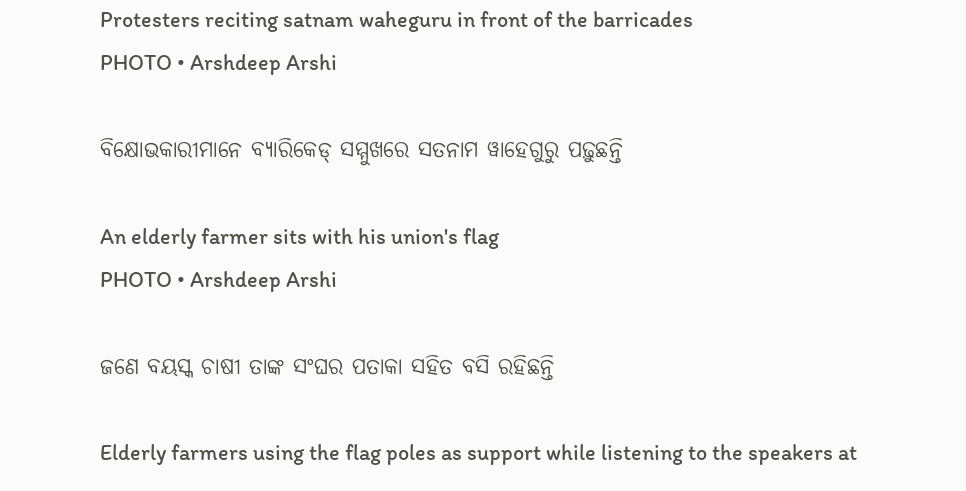Protesters reciting satnam waheguru in front of the barricades
PHOTO • Arshdeep Arshi

ବିକ୍ଷୋଭକାରୀମାନେ ବ୍ୟାରିକେଡ୍ ସମ୍ମୁଖରେ ସତନାମ ୱାହେଗୁରୁ ପଢ଼ୁଛନ୍ତି

An elderly farmer sits with his union's flag
PHOTO • Arshdeep Arshi

ଜଣେ ବୟସ୍କ ଚାଷୀ ତାଙ୍କ ସଂଘର ପତାକା ସହିତ ବସି ରହିଛନ୍ତି

Elderly farmers using the flag poles as support while listening to the speakers at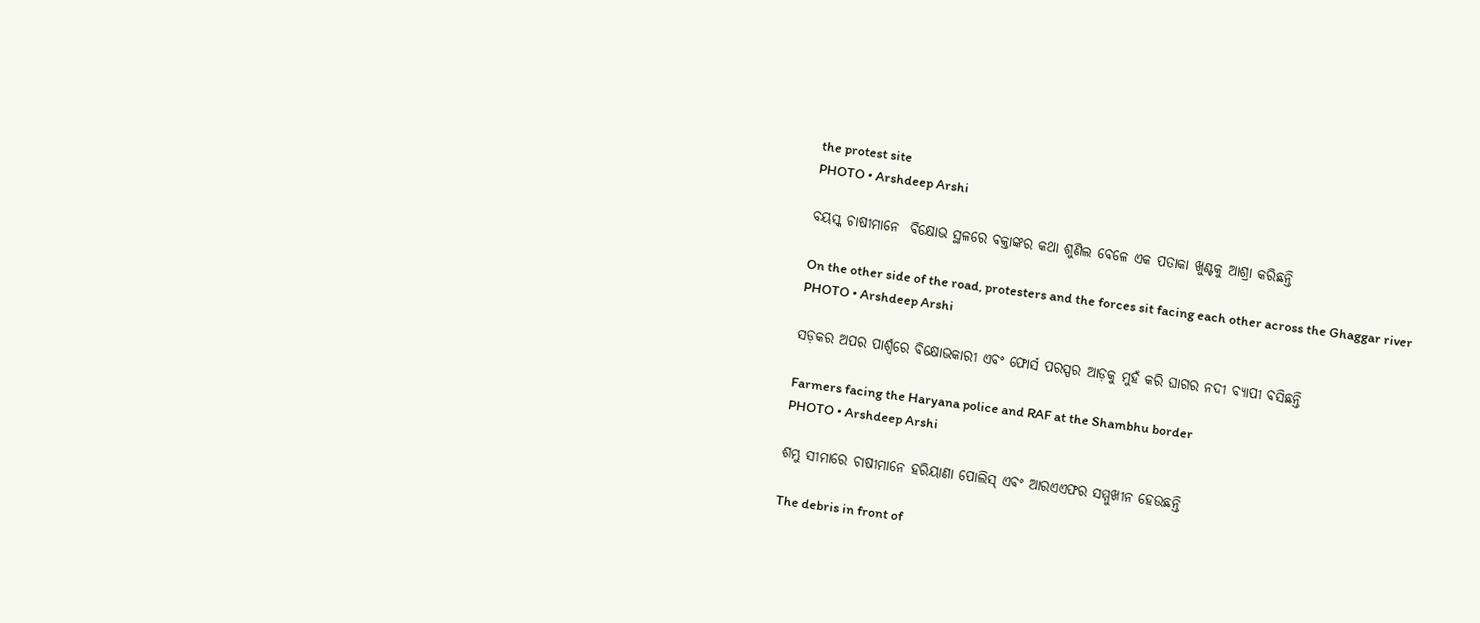the protest site
PHOTO • Arshdeep Arshi

ବୟସ୍କ ଚାଷୀମାନେ  ବିକ୍ଷୋଭ ସ୍ଥଳରେ ବକ୍ତାଙ୍କର କଥା ଶୁଣିଲ ବେଳେ ଏକ ପତାକା ଖୁଣ୍ଟକୁ ଆଶ୍ରା କରିଛନ୍ତି

On the other side of the road, protesters and the forces sit facing each other across the Ghaggar river
PHOTO • Arshdeep Arshi

ସଡ଼କର ଅପର ପାର୍ଶ୍ୱରେ ବିକ୍ଷୋଭକାରୀ ଏବଂ ଫୋର୍ସ ପରସ୍ପର ଆଡ଼କୁ ମୁହଁ କରି ଘାଗର ନଦୀ ବ୍ୟାପୀ ବସିଛନ୍ତି

Farmers facing the Haryana police and RAF at the Shambhu border
PHOTO • Arshdeep Arshi

ଶମ୍ଭୁ ସୀମାରେ ଚାଷୀମାନେ ହରିୟାଣା ପୋଲିସ୍ ଏବଂ ଆରଏଏଫର ସମ୍ମୁଖୀନ ହେଉଛନ୍ତି

The debris in front of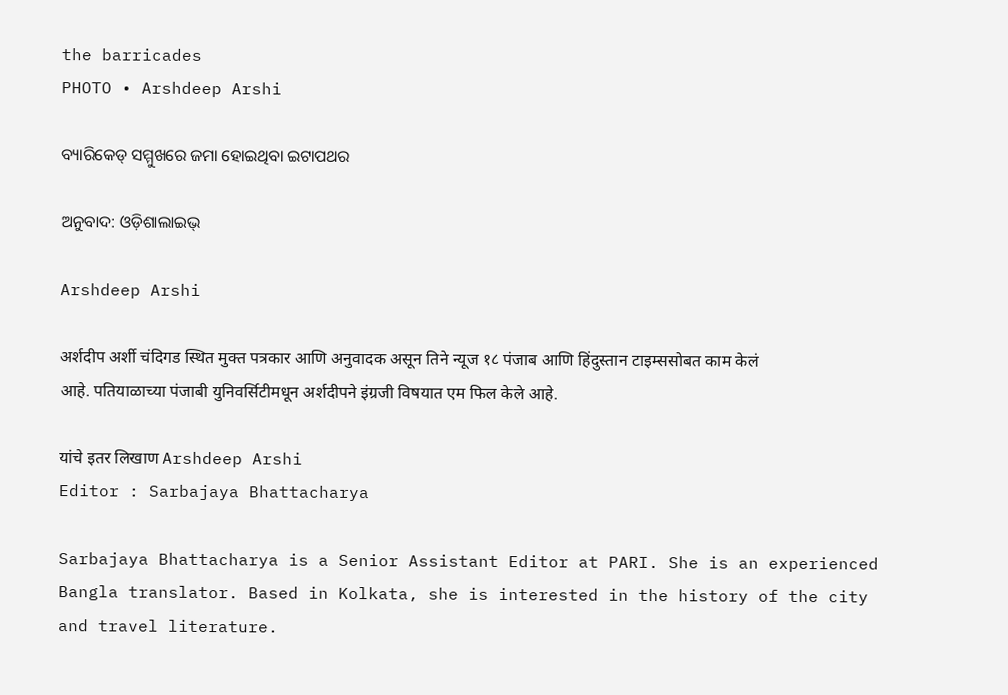the barricades
PHOTO • Arshdeep Arshi

ବ୍ୟାରିକେଡ୍ ସମ୍ମୁଖରେ ଜମା ହୋଇଥିବା ଇଟାପଥର

ଅନୁବାଦ: ଓଡ଼ିଶାଲାଇଭ୍‍

Arshdeep Arshi

अर्शदीप अर्शी चंदिगड स्थित मुक्त पत्रकार आणि अनुवादक असून तिने न्यूज १८ पंजाब आणि हिंदुस्तान टाइम्ससोबत काम केलं आहे. पतियाळाच्या पंजाबी युनिवर्सिटीमधून अर्शदीपने इंग्रजी विषयात एम फिल केले आहे.

यांचे इतर लिखाण Arshdeep Arshi
Editor : Sarbajaya Bhattacharya

Sarbajaya Bhattacharya is a Senior Assistant Editor at PARI. She is an experienced Bangla translator. Based in Kolkata, she is interested in the history of the city and travel literature.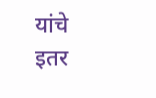यांचे इतर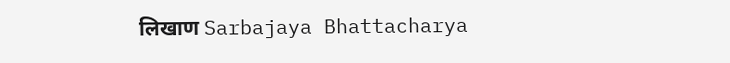लिखाण Sarbajaya Bhattacharya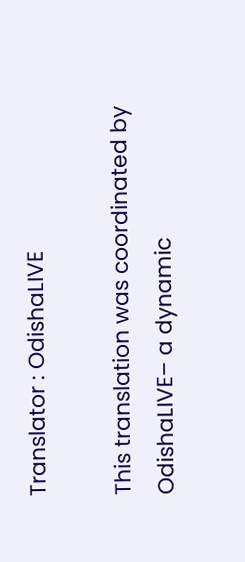Translator : OdishaLIVE

This translation was coordinated by OdishaLIVE– a dynamic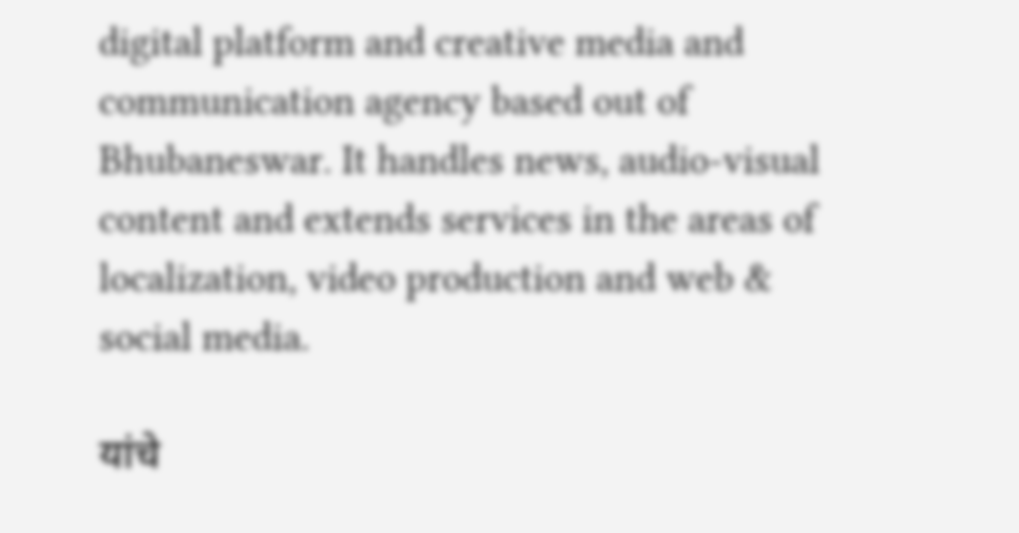digital platform and creative media and communication agency based out of Bhubaneswar. It handles news, audio-visual content and extends services in the areas of localization, video production and web & social media.

यांचे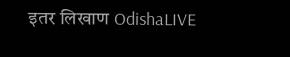इतर लिखाण OdishaLIVE